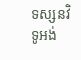ទស្សនវិទូអង់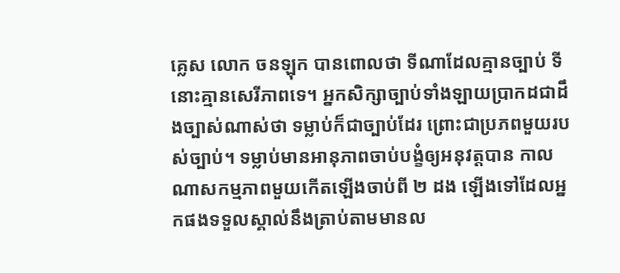គ្លេស លោក ចនឡុក បានពោលថា ទីណាដែលគ្មានច្បាប់ ទីនោះគ្មានសេរីភាពទេ។ អ្នកសិក្សាច្បាប់ទាំងឡាយប្រាកដជាដឹងច្បាស់ណាស់ថា ទម្លាប់ក៏ជាច្បាប់ដែរ ព្រោះជាប្រភពមួយរបស់ច្បាប់។ ទម្លាប់មានអានុភាពចាប់បង្ខំឲ្យអនុវត្តបាន កាលណាសកម្មភាពមួយកើតឡើងចាប់ពី ២ ដង ឡើងទៅដែលអ្នកផងទទួលស្គាល់នឹងត្រាប់តាមមានល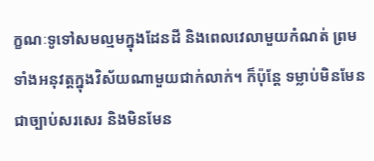ក្ខណៈទូទៅសមល្មមក្នុងដែនដី និងពេលវេលាមួយកំណត់ ព្រមទាំងអនុវត្តក្នុងវិស័យណាមួយជាក់លាក់។ ក៏ប៉ុន្តែ ទម្លាប់មិនមែនជាច្បាប់សរសេរ និងមិនមែន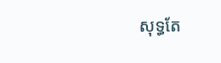សុទ្ធតែ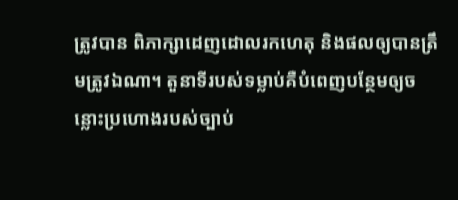ត្រូវបាន ពិភាក្សាដេញដោលរកហេតុ និងផលឲ្យបានត្រឹមត្រូវឯណា។ តួនាទីរបស់ទម្លាប់គឺបំពេញបន្ថែមឲ្យចន្លោះប្រហោងរបស់ច្បាប់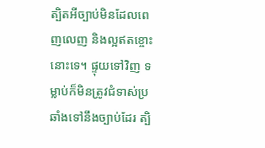ត្បិតអីច្បាប់មិនដែលពេញលេញ និងល្អឥតខ្ចោះនោះទេ។ ផ្ទុយទៅវិញ ទម្លាប់ក៏មិនត្រូវជំទាស់ប្រឆាំងទៅនឹងច្បាប់ដែរ ត្បិ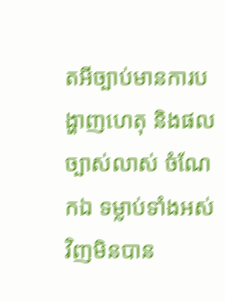តអីច្បាប់មានការបង្ហាញហេតុ និងផលច្បាស់លាស់ ចំណែកឯ ទម្លាប់ទាំងអស់វិញមិនបាន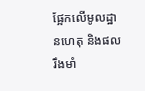ផ្អែកលើមូលដ្ឋានហេតុ និងផលរឹងមាំ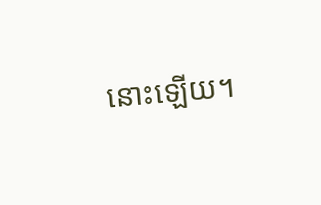នោះឡើយ។